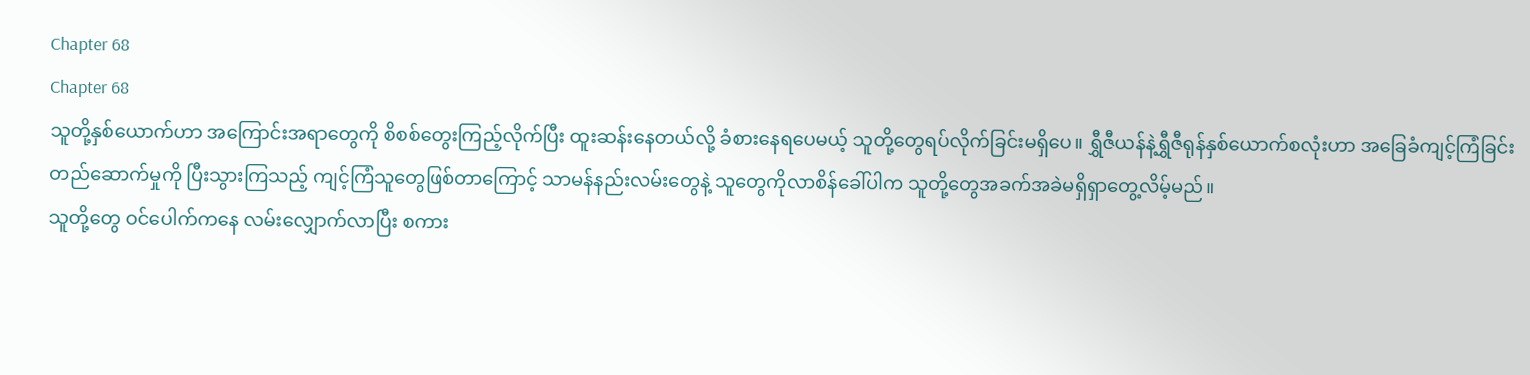Chapter 68
Chapter 68
သူတို့နှစ်ယောက်ဟာ အကြောင်းအရာတွေကို စိစစ်တွေးကြည့်လိုက်ပြီး ထူးဆန်းနေတယ်လို့ ခံစားနေရပေမယ့် သူတို့တွေရပ်လိုက်ခြင်းမရှိပေ။ ရွှီဇီယန်နဲ့ရွှီဇီရုန်နှစ်ယောက်စလုံးဟာ အခြေခံကျင့်ကြံခြင်းတည်ဆောက်မှုကို ပြီးသွားကြသည့် ကျင့်ကြံသူတွေဖြစ်တာကြောင့် သာမန်နည်းလမ်းတွေနဲ့ သူတွေကိုလာစိန်ခေါ်ပါက သူတို့တွေအခက်အခဲမရှိရှာတွေ့လိမ့်မည်။
သူတို့တွေ ဝင်ပေါက်ကနေ လမ်းလျှောက်လာပြီး စကား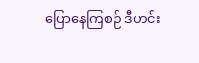ပြောနေကြစဉ် ဒီဟင်း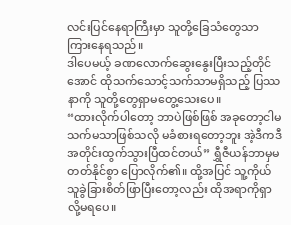လင်းပြင်နေရာကြီးမှာ သူတို့ခြေသံတွေသာ ကြားနေရသည်။
ဒါပေမယ့် ခဏလောက်ဆွေးနွေးပြီးသည့်တိုင်အောင် ထိုသက်သောင့်သက်သာမရှိသည့် ပြဿနာကို သူတို့တွေရှာမတွေ့သေးပေ။
“ထားလိုက်ပါတော့ ဘာပဲဖြစ်ဖြစ် အခုတော့ငါမသက်မသာဖြစ်သလို မခံစားရတော့ဘူး အဲ့ဒီကဒီအတိုင်းထွက်သွားပြီထင်တယ်” ရွှီဇီယန်ဘာမှမတတ်နိုင်စွာ ပြောလိုက်၏။ ထို့အပြင် သူ့ကိုယ်သူခွဲခြားစိတ်ဖြာပြီးတော့လည်း ထိုအရာကိုရှာလို့မရပေ။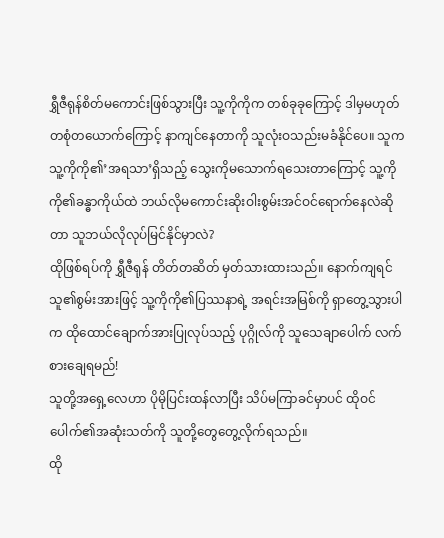ရွှီဇီရုန်စိတ်မကောင်းဖြစ်သွားပြီး သူ့ကိုကိုက တစ်ခုခုကြောင့် ဒါမှမဟုတ် တစုံတယောက်ကြောင့် နာကျင်နေတာကို သူလုံးဝသည်းမခံနိုင်ပေ။ သူက သူ့ကိုကို၏’အရသာ’ရှိသည့် သွေးကိုမသောက်ရသေးတာကြောင့် သူ့ကိုကို၏ခန္ဓာကိုယ်ထဲ ဘယ်လိုမကောင်းဆိုးဝါးစွမ်းအင်ဝင်ရောက်နေလဲဆိုတာ သူဘယ်လိုလုပ်မြင်နိုင်မှာလဲ?
ထိုဖြစ်ရပ်ကို ရွှီဇီရုန် တိတ်တဆိတ် မှတ်သားထားသည်။ နောက်ကျရင် သူ၏စွမ်းအားဖြင့် သူ့ကိုကို၏ပြဿနာရဲ့ အရင်းအမြစ်ကို ရှာတွေ့သွားပါက ထိုထောင်ချောက်အားပြုလုပ်သည့် ပုဂ္ဂိုလ်ကို သူသေချာပေါက် လက်စားချေရမည်!
သူတို့အရှေ့လေဟာ ပိုမိုပြင်းထန်လာပြီး သိပ်မကြာခင်မှာပင် ထိုဝင်ပေါက်၏အဆုံးသတ်ကို သူတို့တွေတွေ့လိုက်ရသည်။
ထို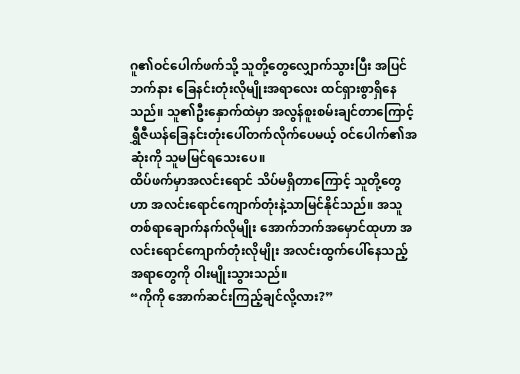ဂူ၏ဝင်ပေါက်ဖက်သို့ သူတို့တွေလျှောက်သွားပြီး အပြင်ဘက်နား ခြေနင်းတုံးလိုမျိုးအရာလေး ထင်ရှားစွာရှိနေသည်။ သူ၏ဦးနှောက်ထဲမှာ အလွန်စူးစမ်းချင်တာကြောင့် ရွှီဇီယန်ခြေနင်းတုံးပေါ်တက်လိုက်ပေမယ့် ဝင်ပေါက်၏အဆုံးကို သူမမြင်ရသေးပေ။
ထိပ်ဖက်မှာအလင်းရောင် သိပ်မရှိတာကြောင့် သူတို့တွေဟာ အလင်းရောင်ကျောက်တုံးနဲ့သာမြင်နိုင်သည်။ အသူတစ်ရာချောက်နက်လိုမျိုး အောက်ဘက်အမှောင်ထုဟာ အလင်းရောင်ကျောက်တုံးလိုမျိုး အလင်းထွက်ပေါ်နေသည့်အရာတွေကို ဝါးမျိုးသွားသည်။
“ကိုကို အောက်ဆင်းကြည့်ချင်လို့လား?”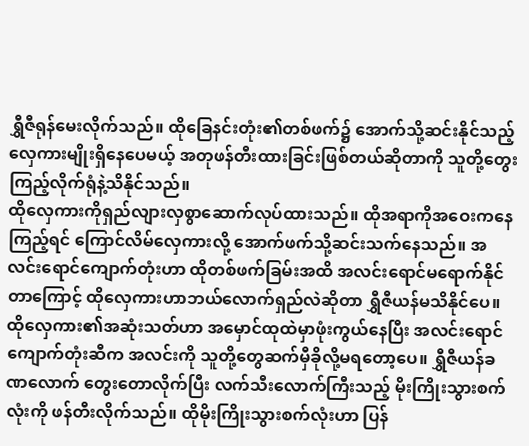ရွှီဇီရုန်မေးလိုက်သည်။ ထိုခြေနင်းတုံး၏တစ်ဖက်၌ အောက်သို့ဆင်းနိုင်သည့်လှေကားမျိုးရှိနေပေမယ့် အတုဖန်တီးထားခြင်းဖြစ်တယ်ဆိုတာကို သူတို့တွေးကြည့်လိုက်ရုံနဲ့သိနိုင်သည်။
ထိုလှေကားကိုရှည်လျားလှစွာဆောက်လုပ်ထားသည်။ ထိုအရာကိုအဝေးကနေကြည့်ရင် ကြောင်လိမ်လှေကားလို့ အောက်ဖက်သို့ဆင်းသက်နေသည်။ အလင်းရောင်ကျောက်တုံးဟာ ထိုတစ်ဖက်ခြမ်းအထိ အလင်းရောင်မရောက်နိုင်တာကြောင့် ထိုလှေကားဟာဘယ်လောက်ရှည်လဲဆိုတာ ရွှီဇီယန်မသိနိုင်ပေ။
ထိုလှေကား၏အဆုံးသတ်ဟာ အမှောင်ထုထဲမှာဖုံးကွယ်နေပြီး အလင်းရောင်ကျောက်တုံးဆီက အလင်းကို သူတို့တွေဆက်မှီခိုလို့မရတော့ပေ။ ရွှီဇီယန်ခဏလောက် တွေးတောလိုက်ပြီး လက်သီးလောက်ကြီးသည့် မိုးကြိုးသွားစက်လုံးကို ဖန်တီးလိုက်သည်။ ထိုမိုးကြိုးသွားစက်လုံးဟာ ပြန်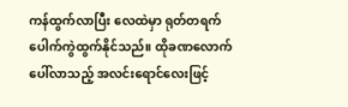ကန်ထွက်လာပြီး လေထဲမှာ ရုတ်တရက် ပေါက်ကွဲထွက်နိုင်သည်။ ထိုခဏလောက်ပေါ်လာသည့် အလင်းရောင်လေးဖြင့်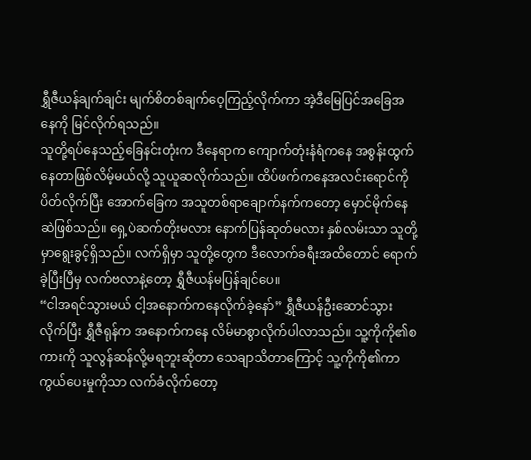ရွှီဇီယန်ချက်ချင်း မျက်စိတစ်ချက်ဝေ့ကြည့်လိုက်ကာ အဲ့ဒီမြေပြင်အခြေအနေကို မြင်လိုက်ရသည်။
သူတို့ရပ်နေသည့်ခြေနင်းတုံးက ဒီနေရာက ကျောက်တုံးနံရံကနေ အစွန်းထွက်နေတာဖြစ်လိမ့်မယ်လို့ သူယူဆလိုက်သည်။ ထိပ်ဖက်ကနေအလင်းရောင်ကို ပိတ်လိုက်ပြီး အောက်ခြေက အသူတစ်ရာချောက်နက်ကတော့ မှောင်မိုက်နေဆဲဖြစ်သည်။ ရှေ့ပဲဆက်တိုးမလား နောက်ပြန်ဆုတ်မလား နှစ်လမ်းသာ သူတို့မှာရွေးခွင့်ရှိသည်။ လက်ရှိမှာ သူတို့တွေက ဒီလောက်ခရီးအထိတောင် ရောက်ခဲ့ပြီးပြီမှ လက်ဗလာနဲ့တော့ ရွှီဇီယန်မပြန်ချင်ပေ။
“ငါအရင်သွားမယ် ငါ့အနောက်ကနေလိုက်ခဲ့နော်” ရွှီဇီယန်ဦးဆောင်သွားလိုက်ပြီး ရွှီဇီရုန်က အနောက်ကနေ လိမ်မာစွာလိုက်ပါလာသည်။ သူ့ကိုကို၏စကားကို သူလွန်ဆန်လို့မရဘူးဆိုတာ သေချာသိတာကြောင့် သူ့ကိုကို၏ကာကွယ်ပေးမှုကိုသာ လက်ခံလိုက်တော့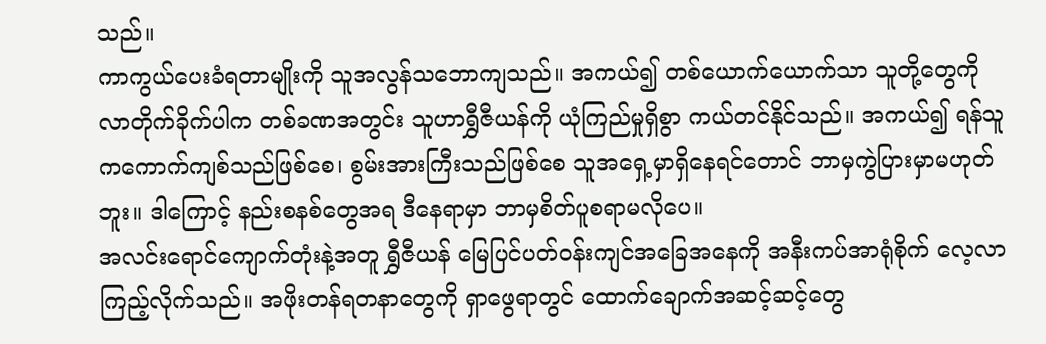သည်။
ကာကွယ်ပေးခံရတာမျိုးကို သူအလွန်သဘောကျသည်။ အကယ်၍ တစ်ယောက်ယောက်သာ သူတို့တွေကို လာတိုက်ခိုက်ပါက တစ်ခဏအတွင်း သူဟာရွှီဇီယန်ကို ယုံကြည်မှုရှိစွာ ကယ်တင်နိုင်သည်။ အကယ်၍ ရန်သူကကောက်ကျစ်သည်ဖြစ်စေ၊ စွမ်းအားကြီးသည်ဖြစ်စေ သူအရှေ့မှာရှိနေရင်တောင် ဘာမှကွဲပြားမှာမဟုတ်ဘူး။ ဒါကြောင့် နည်းစနစ်တွေအရ ဒီနေရာမှာ ဘာမှစိတ်ပူစရာမလိုပေ။
အလင်းရောင်ကျောက်တုံးနဲ့အတူ ရွှီဇီယန် မြေပြင်ပတ်ဝန်းကျင်အခြေအနေကို အနီးကပ်အာရုံစိုက် လေ့လာကြည့်လိုက်သည်။ အဖိုးတန်ရတနာတွေကို ရှာဖွေရာတွင် ထောက်ချောက်အဆင့်ဆင့်တွေ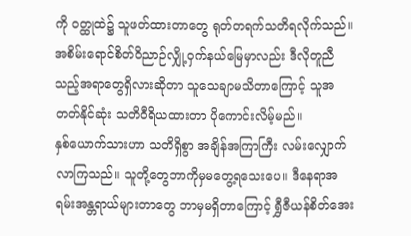ကို ဝတ္ထုထဲ၌ သူဖတ်ထားတာတွေ ရုတ်တရက်သတိရလိုက်သည်။
အစိမ်းရောင်စိတ်ဝိညာဉ်လျှို့ဝှက်နယ်မြေမှာလည်း ဒီလိုတူညီသည့်အရာတွေရှိလားဆိုတာ သူသေချာမသိတာကြောင့် သူအတတ်နိုင်ဆုံး သတိဝီရိယထားတာ ပိုကောင်းလိမ့်မည်။
နှစ်ယောက်သားဟာ သတိရှိစွာ အချိန်အကြာကြီး လမ်းလျှောက်လာကြသည်။ သူတို့တွေဘာကိုမှမတွေ့ရသေးပေ။ ဒီနေရာအရမ်းအန္တရာယ်များတာတွေ ဘာမှမရှိတာကြောင့် ရွှီဇီယန်စိတ်အေး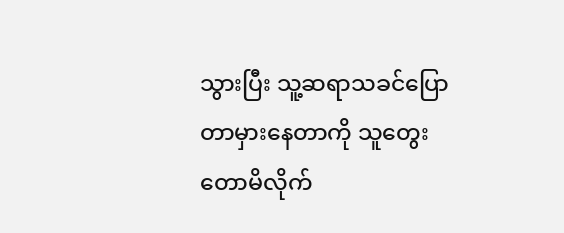သွားပြီး သူ့ဆရာသခင်ပြောတာမှားနေတာကို သူတွေးတောမိလိုက်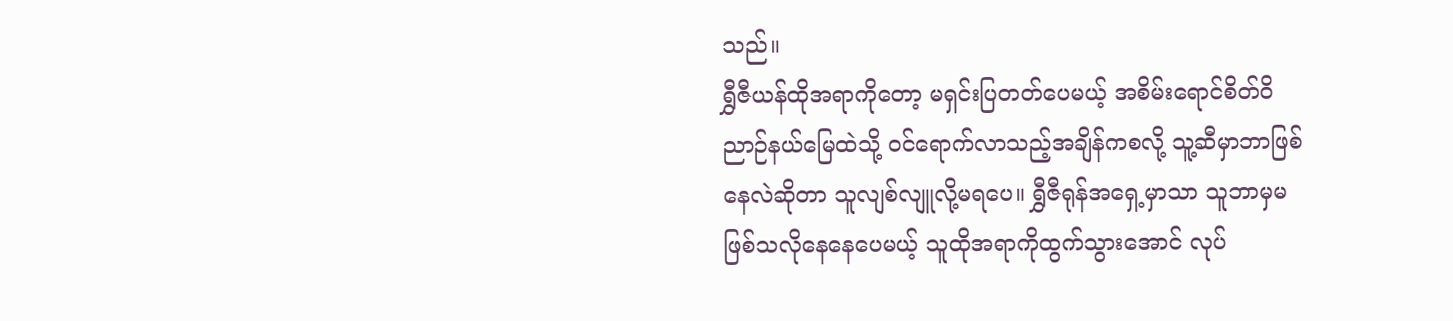သည်။
ရွှီဇီယန်ထိုအရာကိုတော့ မရှင်းပြတတ်ပေမယ့် အစိမ်းရောင်စိတ်ဝိညာဉ်နယ်မြေထဲသို့ ဝင်ရောက်လာသည့်အချိန်ကစလို့ သူ့ဆီမှာဘာဖြစ်နေလဲဆိုတာ သူလျစ်လျူလို့မရပေ။ ရွှီဇီရုန်အရှေ့မှာသာ သူဘာမှမဖြစ်သလိုနေနေပေမယ့် သူထိုအရာကိုထွက်သွားအောင် လုပ်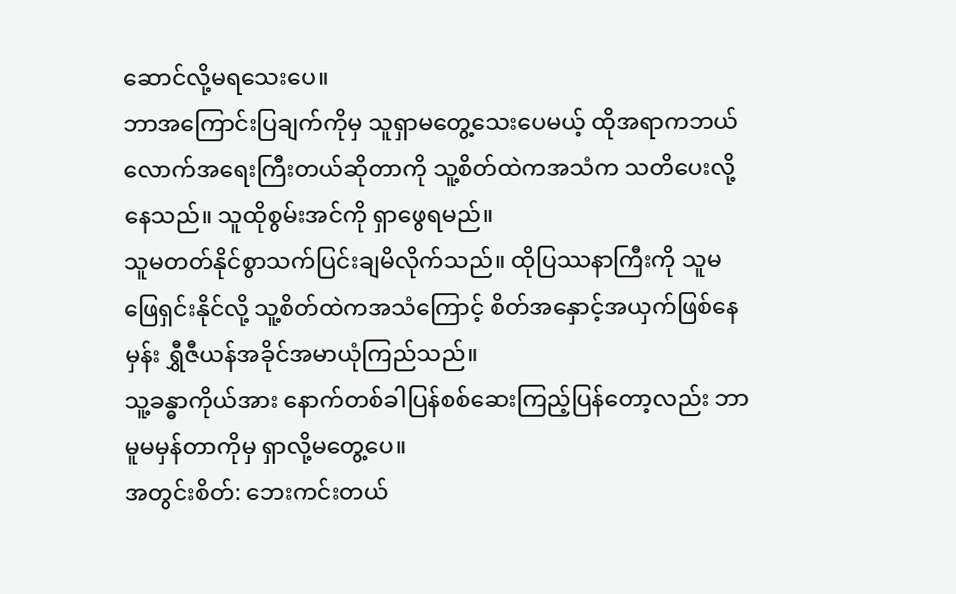ဆောင်လို့မရသေးပေ။
ဘာအကြောင်းပြချက်ကိုမှ သူရှာမတွေ့သေးပေမယ့် ထိုအရာကဘယ်လောက်အရေးကြီးတယ်ဆိုတာကို သူ့စိတ်ထဲကအသံက သတိပေးလို့နေသည်။ သူထိုစွမ်းအင်ကို ရှာဖွေရမည်။
သူမတတ်နိုင်စွာသက်ပြင်းချမိလိုက်သည်။ ထိုပြဿနာကြီးကို သူမဖြေရှင်းနိုင်လို့ သူ့စိတ်ထဲကအသံကြောင့် စိတ်အနှောင့်အယှက်ဖြစ်နေမှန်း ရွှီဇီယန်အခိုင်အမာယုံကြည်သည်။
သူ့ခန္ဓာကိုယ်အား နောက်တစ်ခါပြန်စစ်ဆေးကြည့်ပြန်တော့လည်း ဘာမူမမှန်တာကိုမှ ရှာလို့မတွေ့ပေ။
အတွင်းစိတ်: ဘေးကင်းတယ်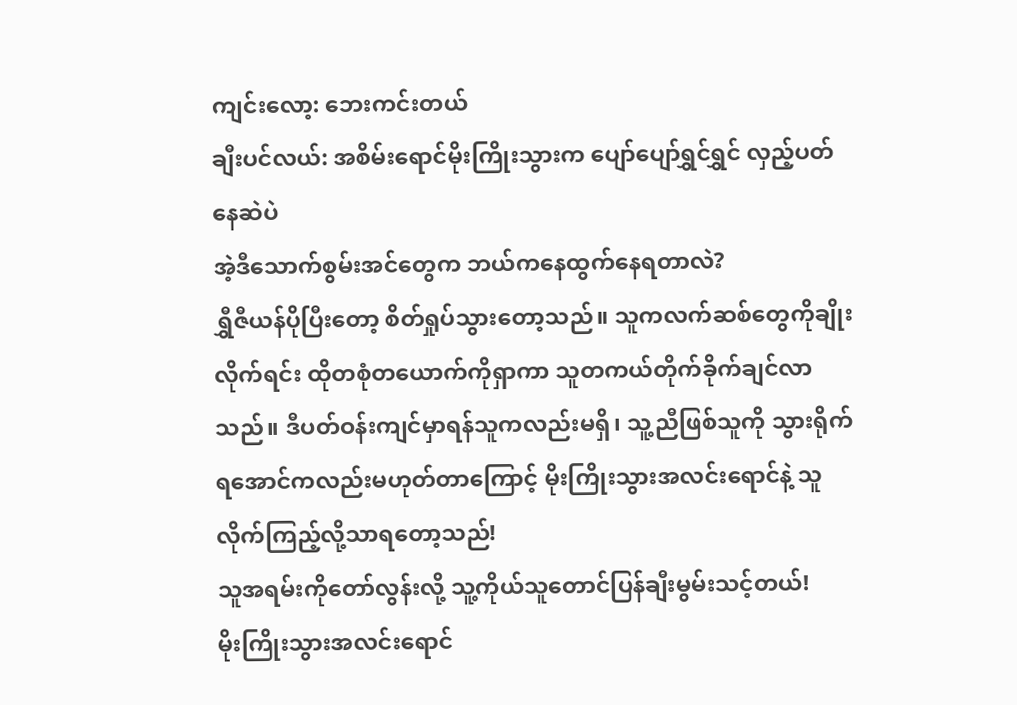ကျင်းလော့: ဘေးကင်းတယ်
ချီးပင်လယ်: အစိမ်းရောင်မိုးကြိုးသွားက ပျော်ပျော်ရွှင်ရွှင် လှည့်ပတ်နေဆဲပဲ
အဲ့ဒီသောက်စွမ်းအင်တွေက ဘယ်ကနေထွက်နေရတာလဲ?
ရွှီဇီယန်ပိုပြီးတော့ စိတ်ရှုပ်သွားတော့သည်။ သူကလက်ဆစ်တွေကိုချိုးလိုက်ရင်း ထိုတစုံတယောက်ကိုရှာကာ သူတကယ်တိုက်ခိုက်ချင်လာသည်။ ဒီပတ်ဝန်းကျင်မှာရန်သူကလည်းမရှိ၊ သူ့ညီဖြစ်သူကို သွားရိုက်ရအောင်ကလည်းမဟုတ်တာကြောင့် မိုးကြိုးသွားအလင်းရောင်နဲ့ သူလိုက်ကြည့်လို့သာရတော့သည်!
သူအရမ်းကိုတော်လွန်းလို့ သူ့ကိုယ်သူတောင်ပြန်ချီးမွမ်းသင့်တယ်!
မိုးကြိုးသွားအလင်းရောင်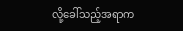လို့ခေါ်သည့်အရာက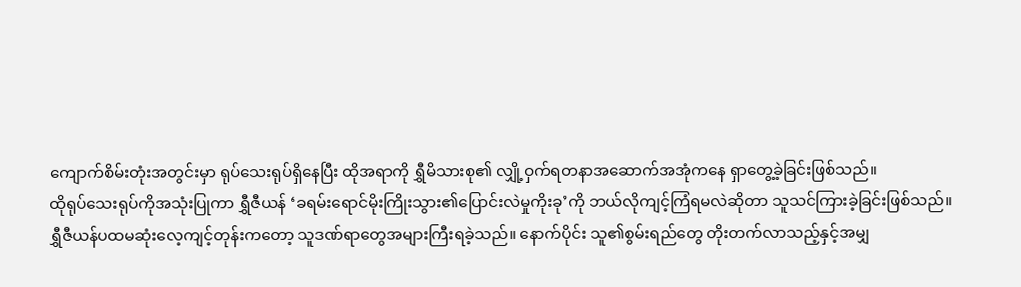ကျောက်စိမ်းတုံးအတွင်းမှာ ရုပ်သေးရုပ်ရှိနေပြီး ထိုအရာကို ရွှီမိသားစု၏ လျှို့ဝှက်ရတနာအဆောက်အအုံကနေ ရှာတွေ့ခဲ့ခြင်းဖြစ်သည်။
ထိုရုပ်သေးရုပ်ကိုအသုံးပြုကာ ရွှီဇီယန် ‘ခရမ်းရောင်မိုးကြိုးသွား၏ပြောင်းလဲမှုကိုးခု’ကို ဘယ်လိုကျင့်ကြံရမလဲဆိုတာ သူသင်ကြားခဲ့ခြင်းဖြစ်သည်။
ရွှီဇီယန်ပထမဆုံးလေ့ကျင့်တုန်းကတော့ သူဒဏ်ရာတွေအများကြီးရခဲ့သည်။ နောက်ပိုင်း သူ၏စွမ်းရည်တွေ တိုးတက်လာသည့်နှင့်အမျှ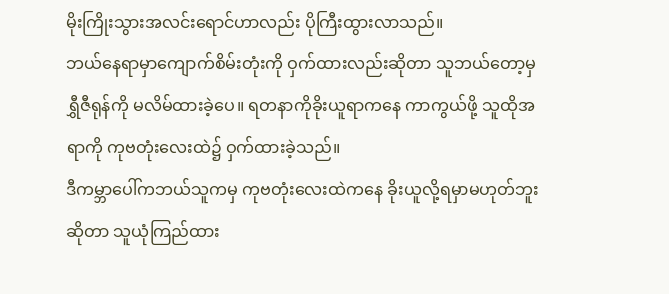မိုးကြိုးသွားအလင်းရောင်ဟာလည်း ပိုကြီးထွားလာသည်။
ဘယ်နေရာမှာကျောက်စိမ်းတုံးကို ဝှက်ထားလည်းဆိုတာ သူဘယ်တော့မှရွှီဇီရုန်ကို မလိမ်ထားခဲ့ပေ။ ရတနာကိုခိုးယူရာကနေ ကာကွယ်ဖို့ သူထိုအရာကို ကုဗတုံးလေးထဲ၌ ဝှက်ထားခဲ့သည်။
ဒီကမ္ဘာပေါ်ကဘယ်သူကမှ ကုဗတုံးလေးထဲကနေ ခိုးယူလို့ရမှာမဟုတ်ဘူးဆိုတာ သူယုံကြည်ထား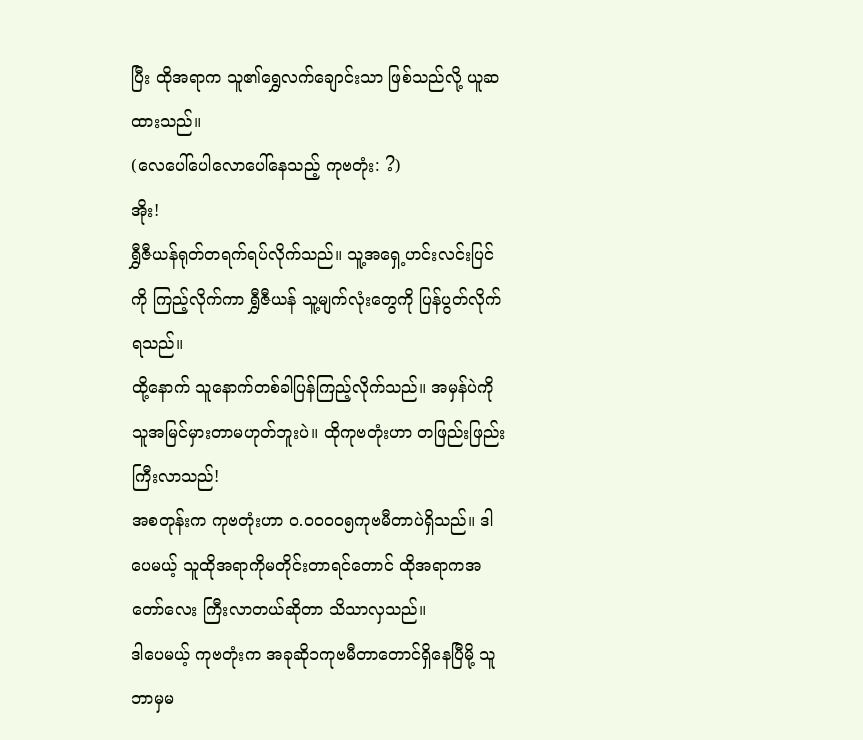ပြီး ထိုအရာက သူ၏ရွှေလက်ချောင်းသာ ဖြစ်သည်လို့ ယူဆထားသည်။
(လေပေါ်ပေါလောပေါ်နေသည့် ကုဗတုံး: ?)
အိုး!
ရွှီဇီယန်ရုတ်တရက်ရပ်လိုက်သည်။ သူ့အရှေ့ဟင်းလင်းပြင်ကို ကြည့်လိုက်ကာ ရွှီဇီယန် သူ့မျက်လုံးတွေကို ပြန်ပွတ်လိုက်ရသည်။
ထို့နောက် သူနောက်တစ်ခါပြန်ကြည့်လိုက်သည်။ အမှန်ပဲကို သူအမြင်မှားတာမဟုတ်ဘူးပဲ။ ထိုကုဗတုံးဟာ တဖြည်းဖြည်း ကြီးလာသည်!
အစတုန်းက ကုဗတုံးဟာ ၀.၀၀၀၀၅ကုဗမီတာပဲရှိသည်။ ဒါပေမယ့် သူထိုအရာကိုမတိုင်းတာရင်တောင် ထိုအရာကအတော်လေး ကြီးလာတယ်ဆိုတာ သိသာလှသည်။
ဒါပေမယ့် ကုဗတုံးက အခုဆို၁ကုဗမီတာတောင်ရှိနေပြီမို့ သူဘာမှမ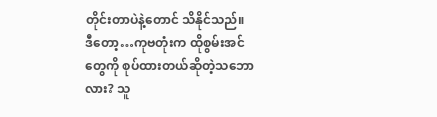တိုင်းတာပဲနဲ့တောင် သိနိုင်သည်။
ဒီတော့…ကုဗတုံးက ထိုစွမ်းအင်တွေကို စုပ်ထားတယ်ဆိုတဲ့သဘောလား? သူ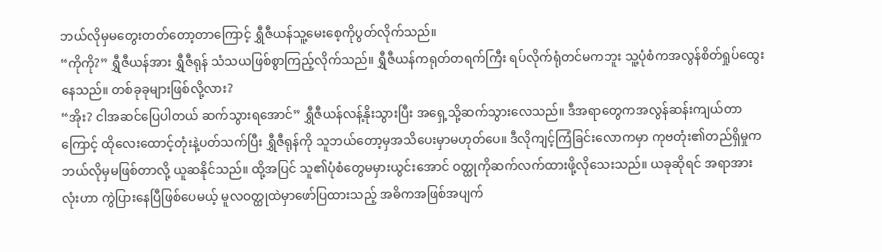ဘယ်လိုမှမတွေးတတ်တော့တာကြောင့် ရွှီဇီယန်သူ့မေးစေ့ကိုပွတ်လိုက်သည်။
“ကိုကို?” ရွှီဇီယန်အား ရွှီဇီရုန် သံသယဖြစ်စွာကြည့်လိုက်သည်။ ရွှီဇီယန်ကရုတ်တရက်ကြီး ရပ်လိုက်ရုံတင်မကဘူး သူ့ပုံစံကအလွန်စိတ်ရှုပ်ထွေးနေသည်။ တစ်ခုခုများဖြစ်လို့လား?
“အိုး? ငါအဆင်ပြေပါတယ် ဆက်သွားရအောင်” ရွှီဇီယန်လန့်နိုးသွားပြီး အရှေ့သို့ဆက်သွားလေသည်။ ဒီအရာတွေကအလွန်ဆန်းကျယ်တာကြောင့် ထိုလေးထောင့်တုံးနဲ့ပတ်သက်ပြီး ရွှီဇီရုန်ကို သူဘယ်တော့မှအသိပေးမှာမဟုတ်ပေ။ ဒီလိုကျင့်ကြံခြင်းလောကမှာ ကုဗတုံး၏တည်ရှိမှုက ဘယ်လိုမှမဖြစ်တာလို့ ယူဆနိုင်သည်။ ထို့အပြင် သူ၏ပုံစံတွေမမှားယွင်းအောင် ဝတ္ထုကိုဆက်လက်ထားဖို့လိုသေးသည်။ ယခုဆိုရင် အရာအားလုံးဟာ ကွဲပြားနေပြီဖြစ်ပေမယ့် မူလဝတ္ထုထဲမှာဖော်ပြထားသည့် အဓိကအဖြစ်အပျက်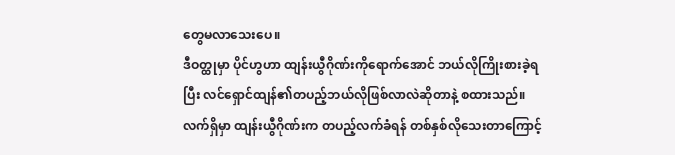တွေမလာသေးပေ။
ဒီဝတ္ထုမှာ ပိုင်ဟွဟာ ထျန်းယွီဂိုဏ်းကိုရောက်အောင် ဘယ်လိုကြိုးစားခဲ့ရပြီး လင်ရှောင်ထျန်၏တပည့်ဘယ်လိုဖြစ်လာလဲဆိုတာနဲ့ စထားသည်။ လက်ရှိမှာ ထျန်းယွီဂိုဏ်းက တပည့်လက်ခံရန် တစ်နှစ်လိုသေးတာကြောင့်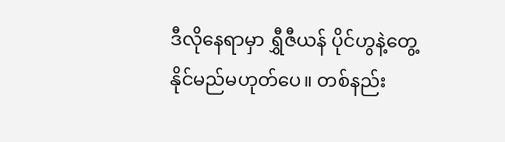ဒီလိုနေရာမှာ ရွှီဇီယန် ပိုင်ဟွနဲ့တွေ့နိုင်မည်မဟုတ်ပေ။ တစ်နည်း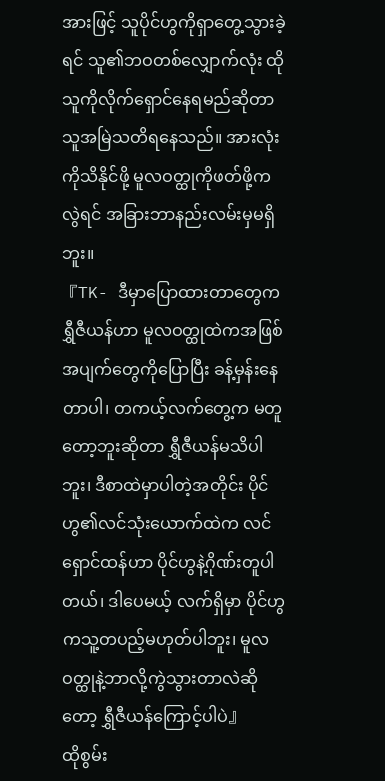အားဖြင့် သူပိုင်ဟွကိုရှာတွေ့သွားခဲ့ရင် သူ၏ဘဝတစ်လျှောက်လုံး ထိုသူကိုလိုက်ရှောင်နေရမည်ဆိုတာ သူအမြဲသတိရနေသည်။ အားလုံးကိုသိနိုင်ဖို့ မူလဝတ္ထုကိုဖတ်ဖို့ကလွဲရင် အခြားဘာနည်းလမ်းမှမရှိဘူး။
『TK- ဒီမှာပြောထားတာတွေက ရွှီဇီယန်ဟာ မူလဝတ္ထုထဲကအဖြစ်အပျက်တွေကိုပြောပြီး ခန့်မှန်းနေတာပါ၊ တကယ့်လက်တွေ့က မတူတော့ဘူးဆိုတာ ရွှီဇီယန်မသိပါဘူး၊ ဒီစာထဲမှာပါတဲ့အတိုင်း ပိုင်ဟွ၏လင်သုံးယောက်ထဲက လင်ရှောင်ထန်ဟာ ပိုင်ဟွနဲ့ဂိုဏ်းတူပါတယ်၊ ဒါပေမယ့် လက်ရှိမှာ ပိုင်ဟွကသူ့တပည့်မဟုတ်ပါဘူး၊ မူလဝတ္ထုနဲ့ဘာလို့ကွဲသွားတာလဲဆိုတော့ ရွှီဇီယန်ကြောင့်ပါပဲ』
ထိုစွမ်း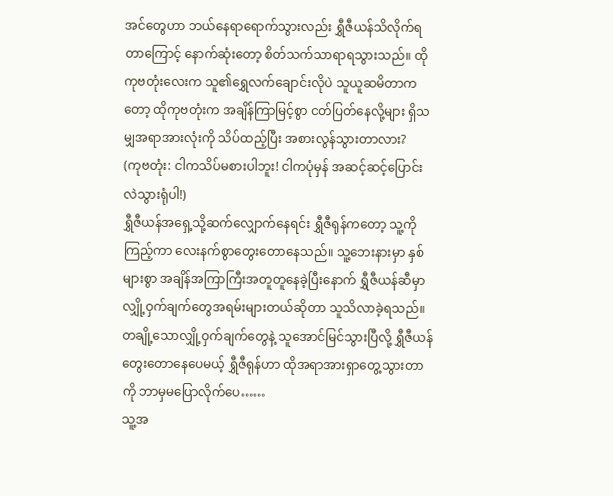အင်တွေဟာ ဘယ်နေရာရောက်သွားလည်း ရွှီဇီယန်သိလိုက်ရတာကြောင့် နောက်ဆုံးတော့ စိတ်သက်သာရာရသွားသည်။ ထိုကုဗတုံးလေးက သူ၏ရွှေလက်ချောင်းလိုပဲ သူယူဆမိတာကတော့ ထိုကုဗတုံးက အချိန်ကြာမြင့်စွာ ငတ်ပြတ်နေလို့များ ရှိသမျှအရာအားလုံးကို သိပ်ထည့်ပြီး အစားလွန်သွားတာလား?
(ကုဗတုံး: ငါကသိပ်မစားပါဘူး! ငါကပုံမှန် အဆင့်ဆင့်ပြောင်းလဲသွားရုံပါ!)
ရွှီဇီယန်အရှေ့သို့ဆက်လျှောက်နေရင်း ရွှီဇီရုန်ကတော့ သူ့ကိုကြည့်ကာ လေးနက်စွာတွေးတောနေသည်။ သူ့ဘေးနားမှာ နှစ်များစွာ အချိန်အကြာကြီးအတူတူနေခဲ့ပြီးနောက် ရွှီဇီယန်ဆီမှာ လျှို့ဝှက်ချက်တွေအရမ်းများတယ်ဆိုတာ သူသိလာခဲ့ရသည်။ တချို့သောလျှို့ဝှက်ချက်တွေနဲ့ သူအောင်မြင်သွားပြီလို့ ရွှီဇီယန်တွေးတောနေပေမယ့် ရွှီဇီရုန်ဟာ ထိုအရာအားရှာတွေ့သွားတာကို ဘာမှမပြောလိုက်ပေ……
သူ့အ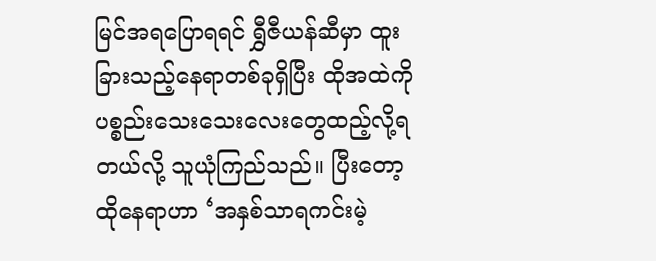မြင်အရပြောရရင် ရွှီဇီယန်ဆီမှာ ထူးခြားသည့်နေရာတစ်ခုရှိပြီး ထိုအထဲကို ပစ္စည်းသေးသေးလေးတွေထည့်လို့ရတယ်လို့ သူယုံကြည်သည်။ ပြီးတော့ ထိုနေရာဟာ ‘အနှစ်သာရကင်းမဲ့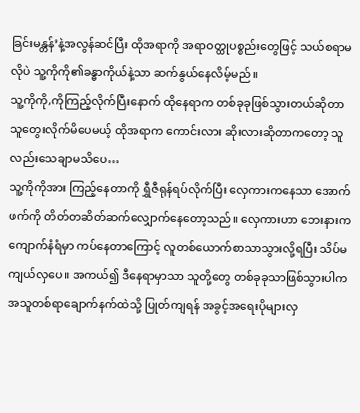ခြင်းမန္တန်’နဲ့အလွန်ဆင်ပြီး ထိုအရာကို အရာဝတ္ထုပစ္စည်းတွေဖြင့် သယ်စရာမလိုပဲ သူ့ကိုကို၏ခန္ဓာကိုယ်နဲ့သာ ဆက်နွယ်နေလိမ့်မည်။
သူ့ကိုကို,ကိုကြည့်လိုက်ပြီးနောက် ထိုနေရာက တစ်ခုခုဖြစ်သွားတယ်ဆိုတာ သူတွေးလိုက်မိပေမယ့် ထိုအရာက ကောင်းလား ဆိုးလားဆိုတာကတော့ သူလည်းသေချာမသိပေ…
သူ့ကိုကိုအား ကြည့်နေတာကို ရွှီဇီရုန်ရပ်လိုက်ပြီး လှေကားကနေသာ အောက်ဖက်ကို တိတ်တဆိတ်ဆက်လျှောက်နေတော့သည်။ လှေကားဟာ ဘေးနားကကျောက်နံရံမှာ ကပ်နေတာကြောင့် လူတစ်ယောက်စာသာသွားလို့ရပြီး သိပ်မကျယ်လှပေ။ အကယ်၍ ဒီနေရာမှာသာ သူတို့တွေ တစ်ခုခုသာဖြစ်သွားပါက အသူတစ်ရာချောက်နက်ထဲသို့ ပြုတ်ကျရန် အခွင့်အရေးပိုများလှ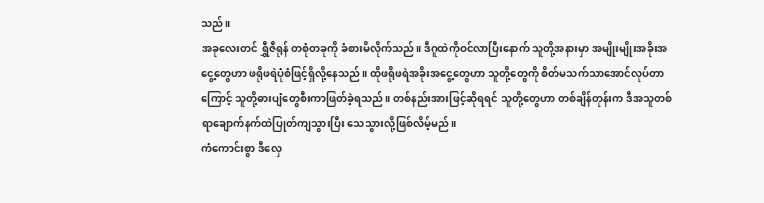သည်။
အခုလေးတင် ရွှီဇီရုန် တစုံတခုကို ခံစားမိလိုက်သည်။ ဒီဂူထဲကိုဝင်လာပြီးနောက် သူတို့အနားမှာ အမျိုးမျိုးအခိုးအငွေ့တွေဟာ ဖရိုဖရဲပုံစံဖြင့်ရှိလို့နေသည်။ ထိုဖရိုဖရဲအခိုးအငွေ့တွေဟာ သူတို့တွေကို စိတ်မသက်သာအောင်လုပ်တာကြောင့် သူတို့ဓားပျံတွေစီးကာဖြတ်ခဲ့ရသည်။ တစ်နည်းအားဖြင့်ဆိုရရင် သူတို့တွေဟာ တစ်ချိန်တုန်းက ဒီအသူတစ်ရာချောက်နက်ထဲပြုတ်ကျသွားပြီး သေသွားလို့ဖြစ်လိမ့်မည်။
ကံကောင်းစွာ ဒီလှေ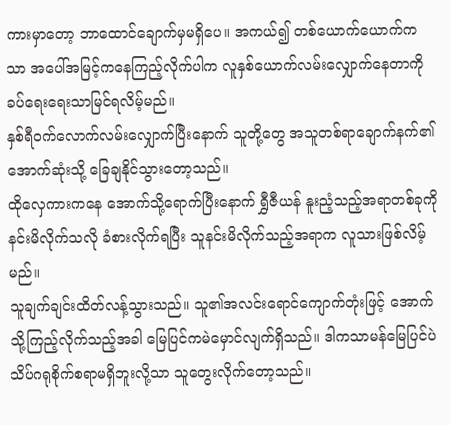ကားမှာတော့ ဘာထောင်ချောက်မှမရှိပေ။ အကယ်၍ တစ်ယောက်ယောက်ကသာ အပေါ်အမြင့်ကနေကြည့်လိုက်ပါက လူနှစ်ယောက်လမ်းလျှောက်နေတာကို ခပ်ရေးရေးသာမြင်ရလိမ့်မည်။
နှစ်ရီဝက်လောက်လမ်းလျှောက်ပြီးနောက် သူတို့တွေ အသူတစ်ရာချောက်နက်၏ အောက်ဆုံးသို့ ခြေချနိုင်သွားတော့သည်။
ထိုလှေကားကနေ အောက်သို့ရောက်ပြီးနောက် ရွှီဇီယန် နူးညံ့သည့်အရာတစ်ခုကို နင်းမိလိုက်သလို ခံစားလိုက်ရပြီး သူနင်းမိလိုက်သည့်အရာက လူသားဖြစ်လိမ့်မည်။
သူချက်ချင်းထိတ်လန့်သွားသည်။ သူ၏အလင်းရောင်ကျောက်တုံးဖြင့် အောက်သို့ကြည့်လိုက်သည့်အခါ မြေပြင်ကမဲမှောင်လျက်ရှိသည်။ ဒါကသာမန်မြေပြင်ပဲ သိပ်ဂရုစိုက်စရာမရှိဘူးလို့သာ သူတွေးလိုက်တော့သည်။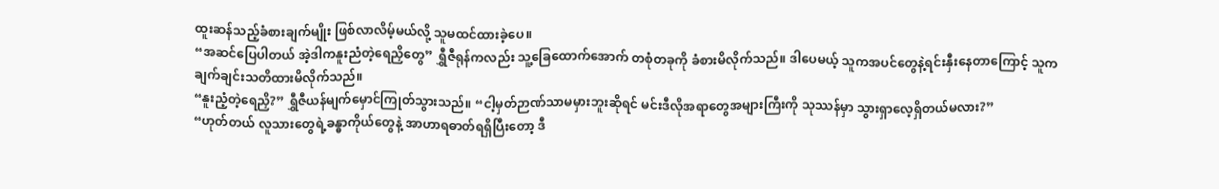ထူးဆန်သည့်ခံစားချက်မျိုး ဖြစ်လာလိမ့်မယ်လို့ သူမထင်ထားခဲ့ပေ။
“အဆင်ပြေပါတယ် အဲ့ဒါကနူးညံတဲ့ရေညှိတွေ” ရွှီဇီရုန်ကလည်း သူ့ခြေထောက်အောက် တစုံတခုကို ခံစားမိလိုက်သည်။ ဒါပေမယ့် သူကအပင်တွေနဲ့ရင်းနှီးနေတာကြောင့် သူကချက်ချင်းသတိထားမိလိုက်သည်။
“နူးညံ့တဲ့ရေညှိ?” ရွှီဇီယန်မျက်မှောင်ကြုတ်သွားသည်။ “ငါ့မှတ်ဉာဏ်သာမမှားဘူးဆိုရင် မင်းဒီလိုအရာတွေအများကြီးကို သုဿန်မှာ သွားရှာလေ့ရှိတယ်မလား?”
“ဟုတ်တယ် လူသားတွေရဲ့ခန္ဓာကိုယ်တွေနဲ့ အာဟာရဓာတ်ရရှိပြီးတော့ ဒီ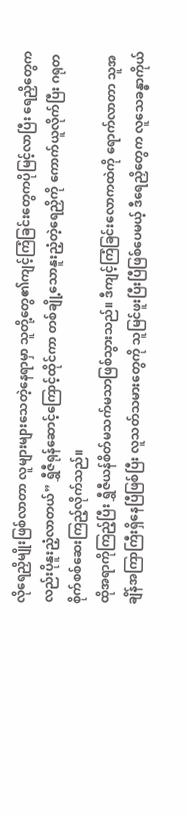လိုရေညှိမျိုးဖြစ်လာတာ လူများများသေတဲ့နေရာမှာ သူတို့တွေ၏ကျင့်ကြံခြင်းတွေကပိုမြင့်လာပြီး ရေညှိတွေကလည်းပိုနူးညံ့လာတယ်” ရွှီဇီရုန်ဆောင့်ကြောင့်ထိုင်ကာ တစ်ချို့သောနူးညံ့တဲ့ရေညှိကို ကောက်ယူလိုက်ပြီး ဂရုတစိုက်စစ်ဆေးကြည့်လိုက်သည်။
ထိုအရာကိုကြည့်ပြီး ရွှီဇီယန်စိတ်မသက်မသာဖြစ်သွားသည်။ ဒီကျင့်ကြံခြင်းလောကထဲကို ရောက်လာတာ သူအချိန်အကြာကြီးရှိနေပြီဖြစ်ပြီး လူသတ်သမားတွေကို သူမြင်ဖူးပြီးပြီဖြစ်ပေမယ့် ဒီရေညှိတွေက လူသေခန္ဓာကိုယ်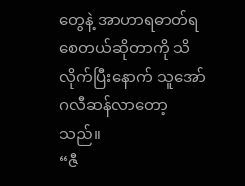တွေနဲ့ အာဟာရဓာတ်ရစေတယ်ဆိုတာကို သိလိုက်ပြီးနောက် သူအော်ဂလီဆန်လာတော့သည်။
“ဇီ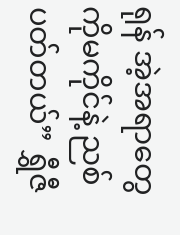ရုန် အဲ့အရာတွေကိုမကိုင်နဲ့ ညစ်ပတ်တယ်” ရွှီဇီ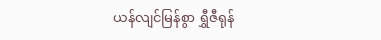ယန်လျင်မြန်စွာ ရွှီဇီရုန်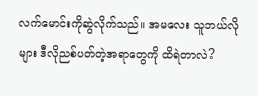လက်မောင်းကိုဆွဲလိုက်သည်။ အမလေး သူဘယ်လိုများ ဒီလိုညစ်ပတ်တဲ့အရာတွေကို ထိရဲတာလဲ?